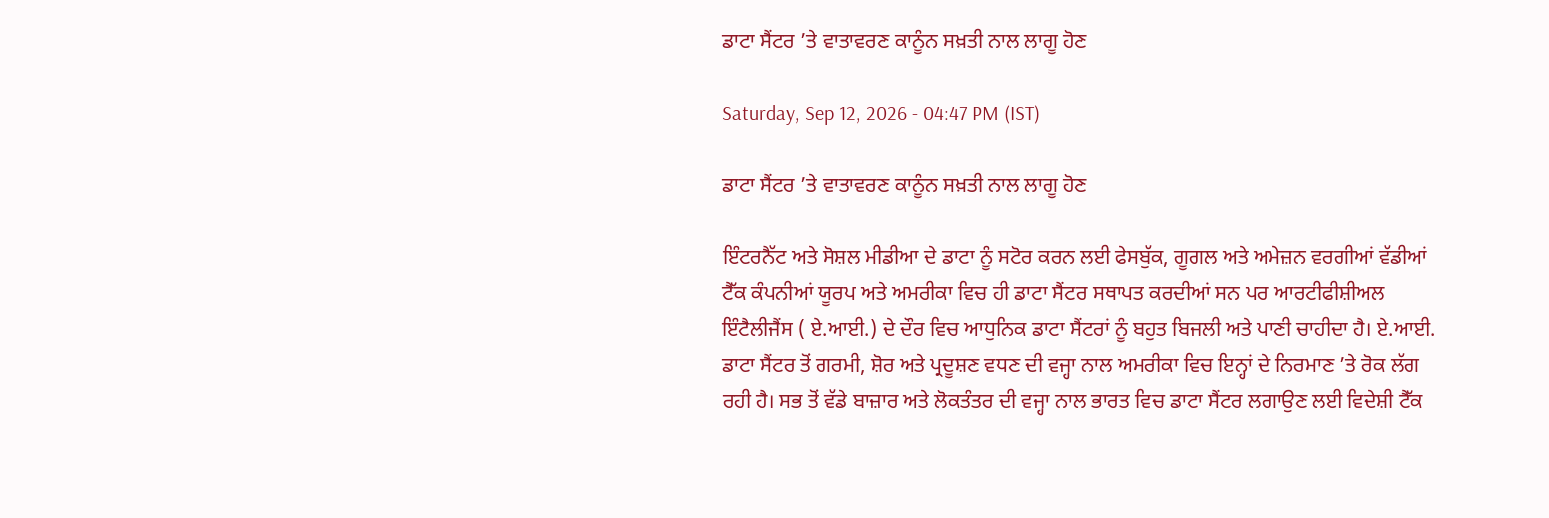ਡਾਟਾ ਸੈਂਟਰ ’ਤੇ ਵਾਤਾਵਰਣ ਕਾਨੂੰਨ ਸਖ਼ਤੀ ਨਾਲ ਲਾਗੂ ਹੋਣ

Saturday, Sep 12, 2026 - 04:47 PM (IST)

ਡਾਟਾ ਸੈਂਟਰ ’ਤੇ ਵਾਤਾਵਰਣ ਕਾਨੂੰਨ ਸਖ਼ਤੀ ਨਾਲ ਲਾਗੂ ਹੋਣ

ਇੰਟਰਨੈੱਟ ਅਤੇ ਸੋਸ਼ਲ ਮੀਡੀਆ ਦੇ ਡਾਟਾ ਨੂੰ ਸਟੋਰ ਕਰਨ ਲਈ ਫੇਸਬੁੱਕ, ਗੂਗਲ ਅਤੇ ਅਮੇਜ਼ਨ ਵਰਗੀਆਂ ਵੱਡੀਆਂ ਟੈੱਕ ਕੰਪਨੀਆਂ ਯੂਰਪ ਅਤੇ ਅਮਰੀਕਾ ਵਿਚ ਹੀ ਡਾਟਾ ਸੈਂਟਰ ਸਥਾਪਤ ਕਰਦੀਆਂ ਸਨ ਪਰ ਆਰਟੀਫੀਸ਼ੀਅਲ ਇੰਟੈਲੀਜੈਂਸ ( ਏ.ਆਈ.) ਦੇ ਦੌਰ ਵਿਚ ਆਧੁਨਿਕ ਡਾਟਾ ਸੈਂਟਰਾਂ ਨੂੰ ਬਹੁਤ ਬਿਜਲੀ ਅਤੇ ਪਾਣੀ ਚਾਹੀਦਾ ਹੈ। ਏ.ਆਈ. ਡਾਟਾ ਸੈਂਟਰ ਤੋਂ ਗਰਮੀ, ਸ਼ੋਰ ਅਤੇ ਪ੍ਰਦੂਸ਼ਣ ਵਧਣ ਦੀ ਵਜ੍ਹਾ ਨਾਲ ਅਮਰੀਕਾ ਵਿਚ ਇਨ੍ਹਾਂ ਦੇ ਨਿਰਮਾਣ ’ਤੇ ਰੋਕ ਲੱਗ ਰਹੀ ਹੈ। ਸਭ ਤੋਂ ਵੱਡੇ ਬਾਜ਼ਾਰ ਅਤੇ ਲੋਕਤੰਤਰ ਦੀ ਵਜ੍ਹਾ ਨਾਲ ਭਾਰਤ ਵਿਚ ਡਾਟਾ ਸੈਂਟਰ ਲਗਾਉਣ ਲਈ ਵਿਦੇਸ਼ੀ ਟੈੱਕ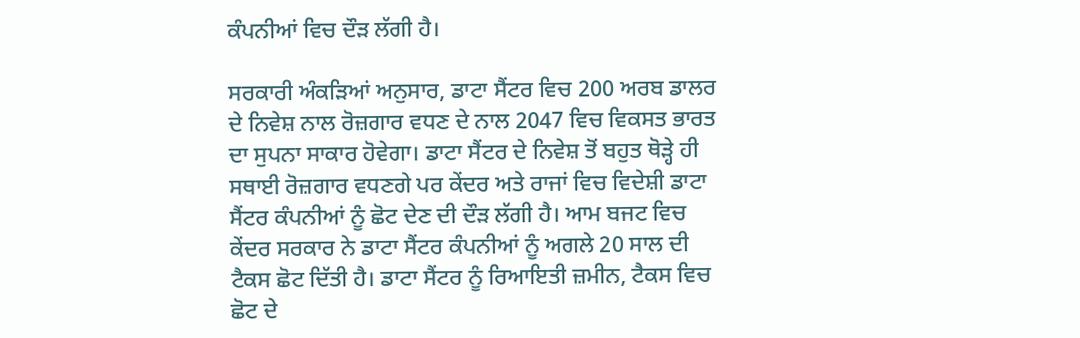ਕੰਪਨੀਆਂ ਵਿਚ ਦੌੜ ਲੱਗੀ ਹੈ।

ਸਰਕਾਰੀ ਅੰਕੜਿਆਂ ਅਨੁਸਾਰ, ਡਾਟਾ ਸੈਂਟਰ ਵਿਚ 200 ਅਰਬ ਡਾਲਰ ਦੇ ਨਿਵੇਸ਼ ਨਾਲ ਰੋਜ਼ਗਾਰ ਵਧਣ ਦੇ ਨਾਲ 2047 ਵਿਚ ਵਿਕਸਤ ਭਾਰਤ ਦਾ ਸੁਪਨਾ ਸਾਕਾਰ ਹੋਵੇਗਾ। ਡਾਟਾ ਸੈਂਟਰ ਦੇ ਨਿਵੇਸ਼ ਤੋਂ ਬਹੁਤ ਥੋੜ੍ਹੇ ਹੀ ਸਥਾਈ ਰੋਜ਼ਗਾਰ ਵਧਣਗੇ ਪਰ ਕੇਂਦਰ ਅਤੇ ਰਾਜਾਂ ਵਿਚ ਵਿਦੇਸ਼ੀ ਡਾਟਾ ਸੈਂਟਰ ਕੰਪਨੀਆਂ ਨੂੰ ਛੋਟ ਦੇਣ ਦੀ ਦੌੜ ਲੱਗੀ ਹੈ। ਆਮ ਬਜਟ ਵਿਚ ਕੇਂਦਰ ਸਰਕਾਰ ਨੇ ਡਾਟਾ ਸੈਂਟਰ ਕੰਪਨੀਆਂ ਨੂੰ ਅਗਲੇ 20 ਸਾਲ ਦੀ ਟੈਕਸ ਛੋਟ ਦਿੱਤੀ ਹੈ। ਡਾਟਾ ਸੈਂਟਰ ਨੂੰ ਰਿਆਇਤੀ ਜ਼ਮੀਨ, ਟੈਕਸ ਵਿਚ ਛੋਟ ਦੇ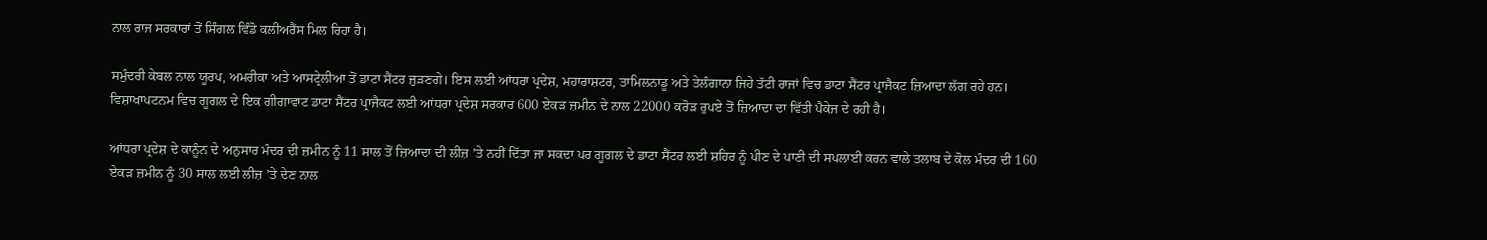ਨਾਲ ਰਾਜ ਸਰਕਾਰਾਂ ਤੋਂ ਸਿੰਗਲ ਵਿੰਡੋ ਕਲੀਅਰੈਂਸ ਮਿਲ ਰਿਹਾ ਹੈ।

ਸਮੁੰਦਰੀ ਕੇਬਲ ਨਾਲ ਯੂਰਪ, ਅਮਰੀਕਾ ਅਤੇ ਆਸਟ੍ਰੇਲੀਆ ਤੋਂ ਡਾਟਾ ਸੈਂਟਰ ਜੁੜਣਗੇ। ਇਸ ਲਈ ਆਂਧਰਾ ਪ੍ਰਦੇਸ਼, ਮਹਾਰਾਸ਼ਟਰ, ਤਾਮਿਲਨਾਡੂ ਅਤੇ ਤੇਲੰਗਾਨਾ ਜਿਹੇ ਤੱਟੀ ਰਾਜਾਂ ਵਿਚ ਡਾਟਾ ਸੈਂਟਰ ਪ੍ਰਾਜੈਕਟ ਜ਼ਿਆਦਾ ਲੱਗ ਰਹੇ ਹਨ। ਵਿਸ਼ਾਖਾਪਟਨਮ ਵਿਚ ਗੂਗਲ ਦੇ ਇਕ ਗੀਗਾਵਾਟ ਡਾਟਾ ਸੈਂਟਰ ਪ੍ਰਾਜੈਕਟ ਲਈ ਆਂਧਰਾ ਪ੍ਰਦੇਸ਼ ਸਰਕਾਰ 600 ਏਕੜ ਜ਼ਮੀਨ ਦੇ ਨਾਲ 22000 ਕਰੋੜ ਰੁਪਏ ਤੋਂ ਜ਼ਿਆਦਾ ਦਾ ਵਿੱਤੀ ਪੈਕੇਜ ਦੇ ਰਹੀ ਹੈ।

ਆਂਧਰਾ ਪ੍ਰਦੇਸ਼ ਦੇ ਕਾਨੂੰਨ ਦੇ ਅਨੁਸਾਰ ਮੰਦਰ ਦੀ ਜ਼ਮੀਨ ਨੂੰ 11 ਸਾਲ ਤੋਂ ਜ਼ਿਆਦਾ ਦੀ ਲੀਜ਼ ’ਤੇ ਨਹੀਂ ਦਿੱਤਾ ਜਾ ਸਕਦਾ ਪਰ ਗੂਗਲ ਦੇ ਡਾਟਾ ਸੈਂਟਰ ਲਈ ਸ਼ਹਿਰ ਨੂੰ ਪੀਣ ਦੇ ਪਾਣੀ ਦੀ ਸਪਲਾਈ ਕਰਨ ਵਾਲੇ ਤਲਾਬ ਦੇ ਕੋਲ ਮੰਦਰ ਦੀ 160 ਏਕੜ ਜ਼ਮੀਨ ਨੂੰ 30 ਸਾਲ ਲਈ ਲੀਜ਼ ’ਤੇ ਦੇਣ ਨਾਲ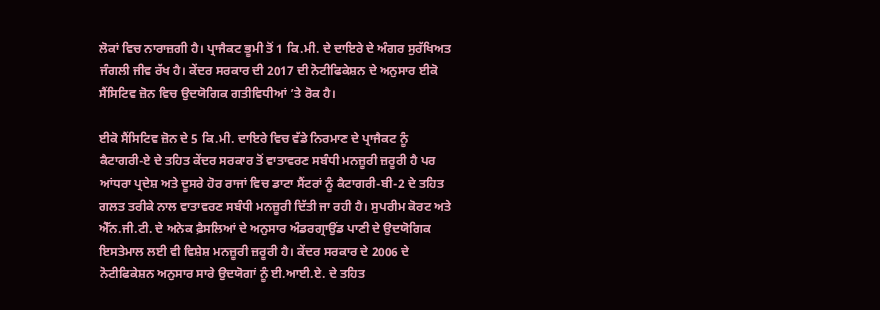ਲੋਕਾਂ ਵਿਚ ਨਾਰਾਜ਼ਗੀ ਹੈ। ਪ੍ਰਾਜੈਕਟ ਭੂਮੀ ਤੋਂ 1 ਕਿ.ਮੀ. ਦੇ ਦਾਇਰੇ ਦੇ ਅੰਗਰ ਸੁਰੱਖਿਅਤ ਜੰਗਲੀ ਜੀਵ ਰੱਖ ਹੈ। ਕੇਂਦਰ ਸਰਕਾਰ ਦੀ 2017 ਦੀ ਨੋਟੀਫਿਕੇਸ਼ਨ ਦੇ ਅਨੁਸਾਰ ਈਕੋ ਸੈਂਸਿਟਿਵ ਜ਼ੋਨ ਵਿਚ ਉਦਯੋਗਿਕ ਗਤੀਵਿਧੀਆਂ ’ਤੇ ਰੋਕ ਹੈ।

ਈਕੋ ਸੈਂਸਿਟਿਵ ਜ਼ੋਨ ਦੇ 5 ਕਿ.ਮੀ. ਦਾਇਰੇ ਵਿਚ ਵੱਡੇ ਨਿਰਮਾਣ ਦੇ ਪ੍ਰਾਜੈਕਟ ਨੂੰ ਕੈਟਾਗਰੀ-ਏ ਦੇ ਤਹਿਤ ਕੇਂਦਰ ਸਰਕਾਰ ਤੋਂ ਵਾਤਾਵਰਣ ਸਬੰਧੀ ਮਨਜ਼ੂਰੀ ਜ਼ਰੂਰੀ ਹੈ ਪਰ ਆਂਧਰਾ ਪ੍ਰਦੇਸ਼ ਅਤੇ ਦੂਸਰੇ ਹੋਰ ਰਾਜਾਂ ਵਿਚ ਡਾਟਾ ਸੈਂਟਰਾਂ ਨੂੰ ਕੈਟਾਗਰੀ-ਬੀ-2 ਦੇ ਤਹਿਤ ਗਲਤ ਤਰੀਕੇ ਨਾਲ ਵਾਤਾਵਰਣ ਸਬੰਧੀ ਮਨਜ਼ੂਰੀ ਦਿੱਤੀ ਜਾ ਰਹੀ ਹੈ। ਸੁਪਰੀਮ ਕੋਰਟ ਅਤੇ ਐੱਨ.ਜੀ.ਟੀ. ਦੇ ਅਨੇਕ ਫ਼ੈਸਲਿਆਂ ਦੇ ਅਨੁਸਾਰ ਅੰਡਰਗ੍ਰਾਉਂਡ ਪਾਣੀ ਦੇ ਉਦਯੋਗਿਕ ਇਸਤੇਮਾਲ ਲਈ ਵੀ ਵਿਸ਼ੇਸ਼ ਮਨਜ਼ੂਰੀ ਜ਼ਰੂਰੀ ਹੈ। ਕੇਂਦਰ ਸਰਕਾਰ ਦੇ 2006 ਦੇ ਨੋਟੀਫਿਕੇਸ਼ਨ ਅਨੁਸਾਰ ਸਾਰੇ ਉਦਯੋਗਾਂ ਨੂੰ ਈ.ਆਈ.ਏ. ਦੇ ਤਹਿਤ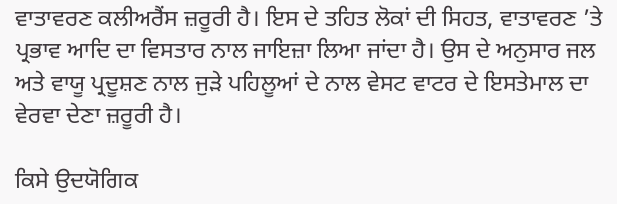ਵਾਤਾਵਰਣ ਕਲੀਅਰੈਂਸ ਜ਼ਰੂਰੀ ਹੈ। ਇਸ ਦੇ ਤਹਿਤ ਲੋਕਾਂ ਦੀ ਸਿਹਤ, ਵਾਤਾਵਰਣ ’ਤੇ ਪ੍ਰਭਾਵ ਆਦਿ ਦਾ ਵਿਸਤਾਰ ਨਾਲ ਜਾਇਜ਼ਾ ਲਿਆ ਜਾਂਦਾ ਹੈ। ਉਸ ਦੇ ਅਨੁਸਾਰ ਜਲ ਅਤੇ ਵਾਯੂ ਪ੍ਰਦੂਸ਼ਣ ਨਾਲ ਜੁੜੇ ਪਹਿਲੂਆਂ ਦੇ ਨਾਲ ਵੇਸਟ ਵਾਟਰ ਦੇ ਇਸਤੇਮਾਲ ਦਾ ਵੇਰਵਾ ਦੇਣਾ ਜ਼ਰੂਰੀ ਹੈ।

ਕਿਸੇ ਉਦਯੋਗਿਕ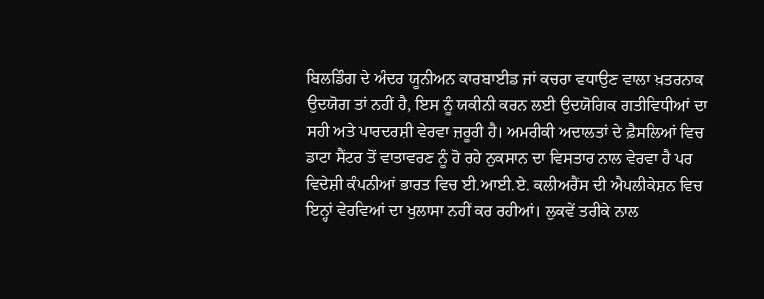ਬਿਲਡਿੰਗ ਦੇ ਅੰਦਰ ਯੂਨੀਅਨ ਕਾਰਬਾਈਡ ਜਾਂ ਕਚਰਾ ਵਧਾਉਣ ਵਾਲਾ ਖ਼ਤਰਨਾਕ ਉਦਯੋਗ ਤਾਂ ਨਹੀਂ ਹੈ, ਇਸ ਨੂੰ ਯਕੀਨੀ ਕਰਨ ਲਈ ਉਦਯੋਗਿਕ ਗਤੀਵਿਧੀਆਂ ਦਾ ਸਹੀ ਅਤੇ ਪਾਰਦਰਸ਼ੀ ਵੇਰਵਾ ਜ਼ਰੂਰੀ ਹੈ। ਅਮਰੀਕੀ ਅਦਾਲਤਾਂ ਦੇ ਫ਼ੈਸਲਿਆਂ ਵਿਚ ਡਾਟਾ ਸੈਂਟਰ ਤੋਂ ਵਾਤਾਵਰਣ ਨੂੰ ਹੋ ਰਹੇ ਨੁਕਸਾਨ ਦਾ ਵਿਸਤਾਰ ਨਾਲ ਵੇਰਵਾ ਹੈ ਪਰ ਵਿਦੇਸ਼ੀ ਕੰਪਨੀਆਂ ਭਾਰਤ ਵਿਚ ਈ.ਆਈ.ਏ. ਕਲੀਅਰੈਂਸ ਦੀ ਐਪਲੀਕੇਸ਼ਨ ਵਿਚ ਇਨ੍ਹਾਂ ਵੇਰਵਿਆਂ ਦਾ ਖੁਲਾਸਾ ਨਹੀਂ ਕਰ ਰਹੀਆਂ। ਲੁਕਵੇਂ ਤਰੀਕੇ ਨਾਲ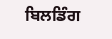ਬਿਲਡਿੰਗ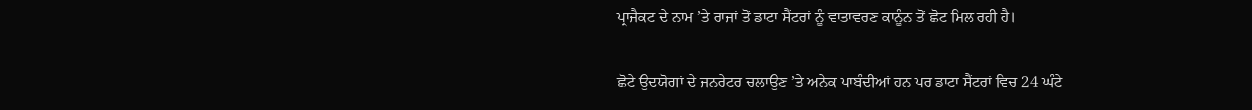ਪ੍ਰਾਜੈਕਟ ਦੇ ਨਾਮ ’ਤੇ ਰਾਜਾਂ ਤੋਂ ਡਾਟਾ ਸੈਂਟਰਾਂ ਨੂੰ ਵਾਤਾਵਰਣ ਕਾਨੂੰਨ ਤੋਂ ਛੋਟ ਮਿਲ ਰਹੀ ਹੈ।

ਛੋਟੇ ਉਦਯੋਗਾਂ ਦੇ ਜਨਰੇਟਰ ਚਲਾਉਣ ’ਤੇ ਅਨੇਕ ਪਾਬੰਦੀਆਂ ਹਨ ਪਰ ਡਾਟਾ ਸੈਂਟਰਾਂ ਵਿਚ 24 ਘੰਟੇ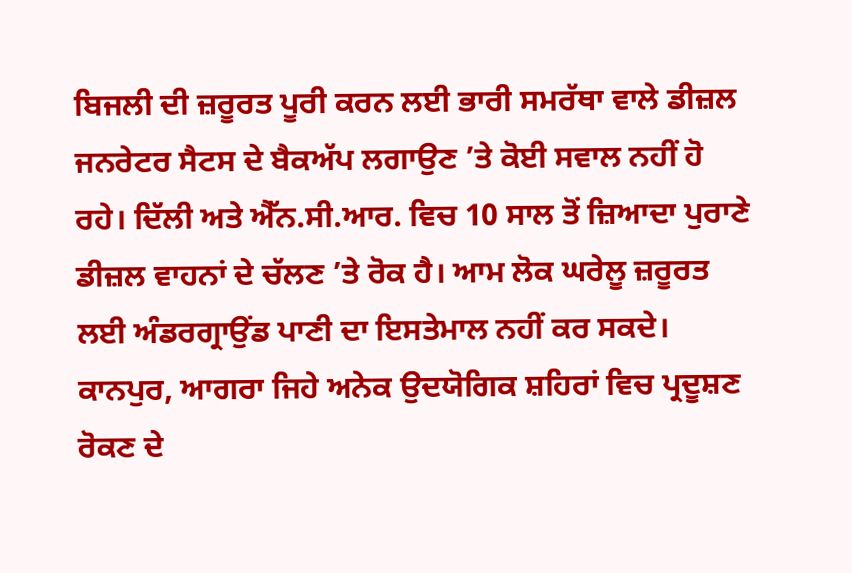ਬਿਜਲੀ ਦੀ ਜ਼ਰੂਰਤ ਪੂਰੀ ਕਰਨ ਲਈ ਭਾਰੀ ਸਮਰੱਥਾ ਵਾਲੇ ਡੀਜ਼ਲ ਜਨਰੇਟਰ ਸੈਟਸ ਦੇ ਬੈਕਅੱਪ ਲਗਾਉਣ ’ਤੇ ਕੋਈ ਸਵਾਲ ਨਹੀਂ ਹੋ ਰਹੇ। ਦਿੱਲੀ ਅਤੇ ਐੱਨ.ਸੀ.ਆਰ. ਵਿਚ 10 ਸਾਲ ਤੋਂ ਜ਼ਿਆਦਾ ਪੁਰਾਣੇ ਡੀਜ਼ਲ ਵਾਹਨਾਂ ਦੇ ਚੱਲਣ ’ਤੇ ਰੋਕ ਹੈ। ਆਮ ਲੋਕ ਘਰੇਲੂ ਜ਼ਰੂਰਤ ਲਈ ਅੰਡਰਗ੍ਰਾਉਂਡ ਪਾਣੀ ਦਾ ਇਸਤੇਮਾਲ ਨਹੀਂ ਕਰ ਸਕਦੇ। ਕਾਨਪੁਰ, ਆਗਰਾ ਜਿਹੇ ਅਨੇਕ ਉਦਯੋਗਿਕ ਸ਼ਹਿਰਾਂ ਵਿਚ ਪ੍ਰਦੂਸ਼ਣ ਰੋਕਣ ਦੇ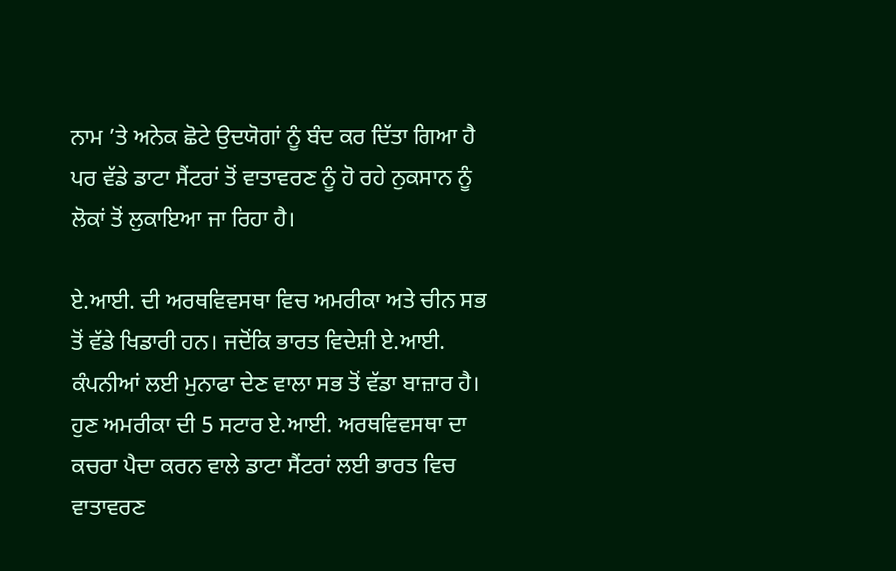ਨਾਮ ’ਤੇ ਅਨੇਕ ਛੋਟੇ ਉਦਯੋਗਾਂ ਨੂੰ ਬੰਦ ਕਰ ਦਿੱਤਾ ਗਿਆ ਹੈ ਪਰ ਵੱਡੇ ਡਾਟਾ ਸੈਂਟਰਾਂ ਤੋਂ ਵਾਤਾਵਰਣ ਨੂੰ ਹੋ ਰਹੇ ਨੁਕਸਾਨ ਨੂੰ ਲੋਕਾਂ ਤੋਂ ਲੁਕਾਇਆ ਜਾ ਰਿਹਾ ਹੈ।

ਏ.ਆਈ. ਦੀ ਅਰਥਵਿਵਸਥਾ ਵਿਚ ਅਮਰੀਕਾ ਅਤੇ ਚੀਨ ਸਭ ਤੋਂ ਵੱਡੇ ਖਿਡਾਰੀ ਹਨ। ਜਦੋਂਕਿ ਭਾਰਤ ਵਿਦੇਸ਼ੀ ਏ.ਆਈ. ਕੰਪਨੀਆਂ ਲਈ ਮੁਨਾਫਾ ਦੇਣ ਵਾਲਾ ਸਭ ਤੋਂ ਵੱਡਾ ਬਾਜ਼ਾਰ ਹੈ। ਹੁਣ ਅਮਰੀਕਾ ਦੀ 5 ਸਟਾਰ ਏ.ਆਈ. ਅਰਥਵਿਵਸਥਾ ਦਾ ਕਚਰਾ ਪੈਦਾ ਕਰਨ ਵਾਲੇ ਡਾਟਾ ਸੈਂਟਰਾਂ ਲਈ ਭਾਰਤ ਵਿਚ ਵਾਤਾਵਰਣ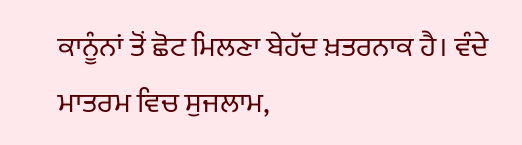ਕਾਨੂੰਨਾਂ ਤੋਂ ਛੋਟ ਮਿਲਣਾ ਬੇਹੱਦ ਖ਼ਤਰਨਾਕ ਹੈ। ਵੰਦੇ ਮਾਤਰਮ ਵਿਚ ਸੁਜਲਾਮ,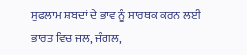ਸੁਫਲਾਮ ਸ਼ਬਦਾਂ ਦੇ ਭਾਵ ਨੂੰ ਸਾਰਥਕ ਕਰਨ ਲਈ ਭਾਰਤ ਵਿਚ ਜਲ, ਜੰਗਲ,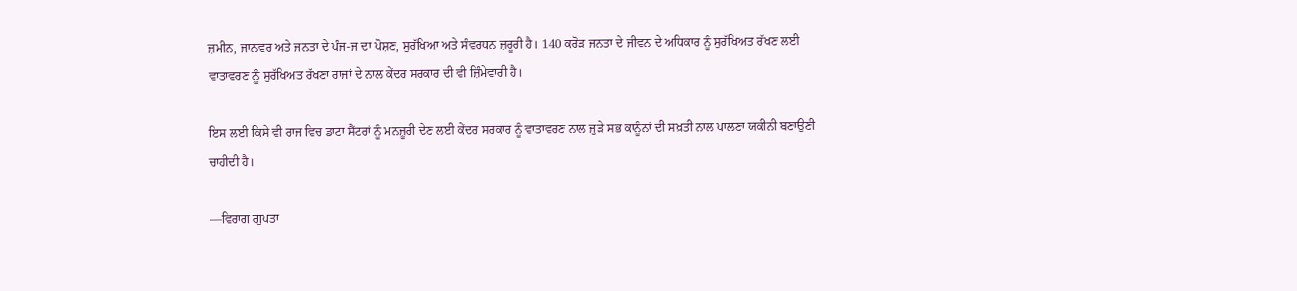ਜ਼ਮੀਨ, ਜਾਨਵਰ ਅਤੇ ਜਨਤਾ ਦੇ ਪੰਜ-ਜ ਦਾ ਪੋਸ਼ਣ, ਸੁਰੱਖਿਆ ਅਤੇ ਸੰਵਰਧਨ ਜ਼ਰੂਰੀ ਹੈ। 140 ਕਰੋੜ ਜਨਤਾ ਦੇ ਜੀਵਨ ਦੇ ਅਧਿਕਾਰ ਨੂੰ ਸੁਰੱਖਿਅਤ ਰੱਖਣ ਲਈ ਵਾਤਾਵਰਣ ਨੂੰ ਸੁਰੱਖਿਅਤ ਰੱਖਣਾ ਰਾਜਾਂ ਦੇ ਨਾਲ ਕੇਂਦਰ ਸਰਕਾਰ ਦੀ ਵੀ ਜ਼ਿੰਮੇਵਾਰੀ ਹੈ।

ਇਸ ਲਈ ਕਿਸੇ ਵੀ ਰਾਜ ਵਿਚ ਡਾਟਾ ਸੈਂਟਰਾਂ ਨੂੰ ਮਨਜ਼ੂਰੀ ਦੇਣ ਲਈ ਕੇਂਦਰ ਸਰਕਾਰ ਨੂੰ ਵਾਤਾਵਰਣ ਨਾਲ ਜੁੜੇ ਸਭ ਕਾਨੂੰਨਾਂ ਦੀ ਸਖ਼ਤੀ ਨਾਲ ਪਾਲਣਾ ਯਕੀਨੀ ਬਣਾਉਣੀ ਚਾਹੀਦੀ ਹੈ।

—ਵਿਰਾਗ ਗੁਪਤਾ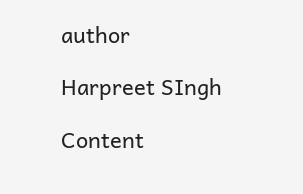author

Harpreet SIngh

Content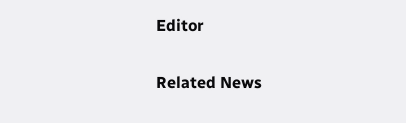Editor

Related News